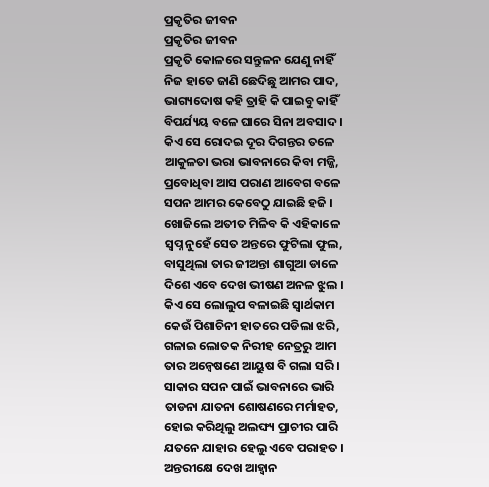ପ୍ରକୃତିର ଜୀବନ
ପ୍ରକୃତିର ଜୀବନ
ପ୍ରକୃତି କୋଳରେ ସନ୍ତୁଳନ ଯେଣୁ ନାହିଁ
ନିଜ ହାତେ ଜାଣି ଛେଦିଛୁ ଆମର ପାଦ,
ଭାଗ୍ୟଦୋଷ କହି ତ୍ରାହି କି ପାଇବୁ କାହିଁ
ବିପର୍ଯ୍ୟୟ ବଳେ ଘାରେ ସିନା ଅବସାଦ ।
କିଏ ସେ ରୋଦଇ ଦୂର ଦିଗନ୍ତର ତଳେ
ଆକୁଳତା ଭରା ଭାବନାରେ କିବା ମଜ୍ଜି,
ପ୍ରବୋଧିବା ଆସ ପରାଣ ଆବେଗ ବଳେ
ସପନ ଆମର କେବେଠୁ ଯାଇଛି ହଜି ।
ଖୋଜିଲେ ଅତୀତ ମିଳିବ କି ଏହିକାଳେ
ସ୍ବପ୍ନ ନୁହେଁ ସେତ ଅନ୍ତରେ ଫୁଟିଲା ଫୁଲ,
ବାସୁଥିଲା ତାର ଜୀଅନ୍ତା ଶାଗୁଆ ଡାଳେ
ଦିଶେ ଏବେ ଦେଖ ଭୀଷଣ ଅନଳ ଝୁଲ ।
କିଏ ସେ ଲୋଲୁପ ବଳାଇଛି ସ୍ବାର୍ଥକାମ
କେଉଁ ପିଶାଚିନୀ ହାତରେ ପଡିଲା ଝରି,
ଗଳାଇ ଲୋତକ ନିରୀହ ନେତ୍ରରୁ ଆମ
ତାର ଅନ୍ବେଷଣେ ଆୟୁଷ ବି ଗଲା ସରି ।
ସାକାର ସପନ ପାଇଁ ଭାବନାରେ ଭାରି
ତାଡନା ଯାତନା ଶୋଷଣରେ ମର୍ମାହତ,
ହୋଇ କରିଥିଲୁ ଅଲଙ୍ଘ୍ୟ ପ୍ରାଚୀର ପାରି
ଯତନେ ଯାହାର ହେଲୁ ଏବେ ପରାହତ ।
ଅନ୍ତରୀକ୍ଷେ ଦେଖ ଆହ୍ବାନ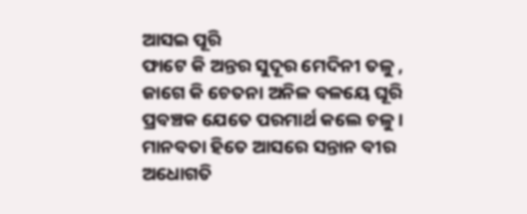ଆସଇ ପୂରି
ଫାଟେ କି ଅନ୍ତର ସୁଦୂର ମେଦିନୀ ତଳୁ ,
ଜାଗେ କି ଚେତନା ଅନିଳ ବଳୟେ ଘୂରି
ପ୍ରବଞ୍ଚକ ଯେତେ ପରମାର୍ଥ କଲେ ଚଳୁ ।
ମାନବତା ହିତେ ଆସରେ ସନ୍ତାନ ବୀର
ଅଧୋଗତି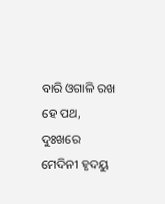ବାରି ଓଗାଳି ରଖ ହେ ପଥ,
ଦୁଃଖରେ ମେଦିନୀ ହୃଦୟୁ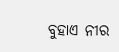ବୁହାଏ ନୀର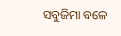ସବୁଜିମା ବଳେ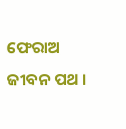ଫେରାଅ ଜୀବନ ପଥ ।